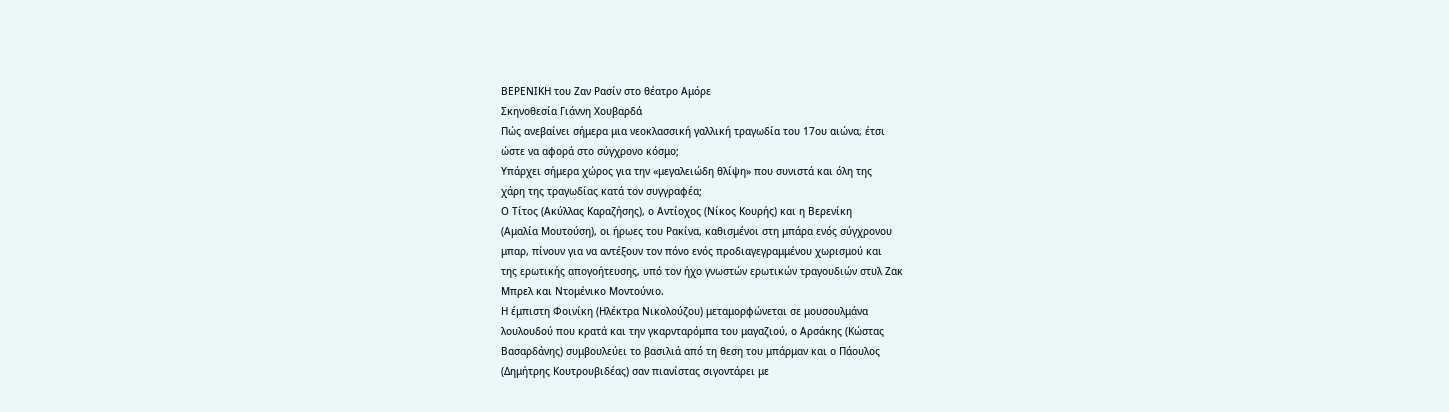ΒΕΡΕΝΙΚΗ του Ζαν Ρασίν στο θέατρο Αμόρε
Σκηνοθεσία Γιάννη Χουβαρδά
Πώς ανεβαίνει σήμερα μια νεοκλασσική γαλλική τραγωδία του 17ου αιώνα, έτσι
ώστε να αφορά στο σύγχρονο κόσμο;
Υπάρχει σήμερα χώρος για την «μεγαλειώδη θλίψη» που συνιστά και όλη της
χάρη της τραγωδίας κατά τον συγγραφέα;
Ο Τίτος (Ακύλλας Καραζήσης), ο Αντίοχος (Νίκος Κουρής) και η Βερενίκη
(Αμαλία Μουτούση), οι ήρωες του Ρακίνα, καθισμένοι στη μπάρα ενός σύγχρονου
μπαρ, πίνουν για να αντέξουν τον πόνο ενός προδιαγεγραμμένου χωρισμού και
της ερωτικής απογοήτευσης, υπό τον ήχο γνωστών ερωτικών τραγουδιών στυλ Ζακ
Μπρελ και Ντομένικο Μοντούνιο.
Η έμπιστη Φοινίκη (Ηλέκτρα Νικολούζου) μεταμορφώνεται σε μουσουλμάνα
λουλουδού που κρατά και την γκαρνταρόμπα του μαγαζιού, ο Αρσάκης (Κώστας
Βασαρδάνης) συμβουλεύει το βασιλιά από τη θεση του μπάρμαν και ο Πάουλος
(Δημήτρης Κουτρουβιδέας) σαν πιανίστας σιγοντάρει με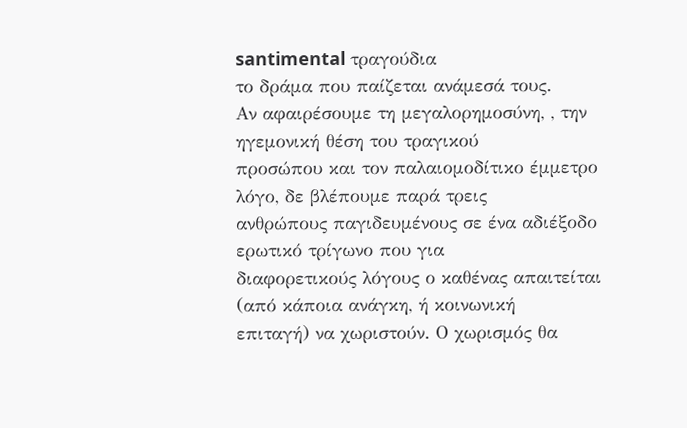santimental τραγούδια
το δράμα που παίζεται ανάμεσά τους.
Αν αφαιρέσουμε τη μεγαλορημοσύνη, , την ηγεμονική θέση του τραγικού
προσώπου και τον παλαιομοδίτικο έμμετρο λόγο, δε βλέπουμε παρά τρεις
ανθρώπους παγιδευμένους σε ένα αδιέξοδο ερωτικό τρίγωνο που για
διαφορετικούς λόγους ο καθένας απαιτείται (από κάποια ανάγκη, ή κοινωνική
επιταγή) να χωριστούν. Ο χωρισμός θα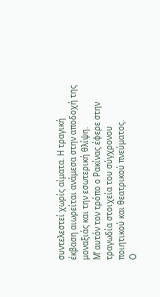συντελεστεί χωρίς αίματα. Η τραγική
έκβαση αιωρείται ανάμεσα στην αποδοχή της μοναξιάς και την εσωτερική θλίψη.
Μ’ αυτόν τον τρόπο ο Ρακίνας έφερε στην τραγωδία στοιχεία του σύγχρονου
ποιητικού και θεατρικού πνεύματος.
Ο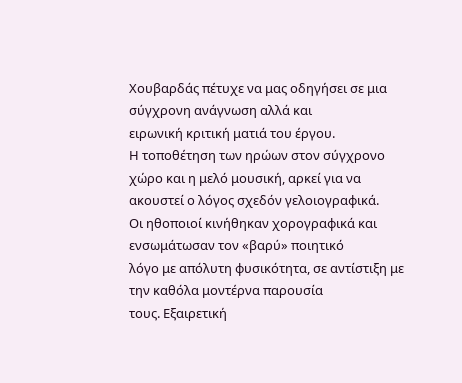Χουβαρδάς πέτυχε να μας οδηγήσει σε μια σύγχρονη ανάγνωση αλλά και
ειρωνική κριτική ματιά του έργου.
Η τοποθέτηση των ηρώων στον σύγχρονο χώρο και η μελό μουσική, αρκεί για να
ακουστεί ο λόγος σχεδόν γελοιογραφικά.
Οι ηθοποιοί κινήθηκαν χορογραφικά και ενσωμάτωσαν τον «βαρύ» ποιητικό
λόγο με απόλυτη φυσικότητα, σε αντίστιξη με την καθόλα μοντέρνα παρουσία
τους. Εξαιρετική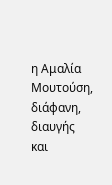η Αμαλία Μουτούση, διάφανη, διαυγής και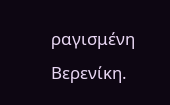ραγισμένη
Βερενίκη.